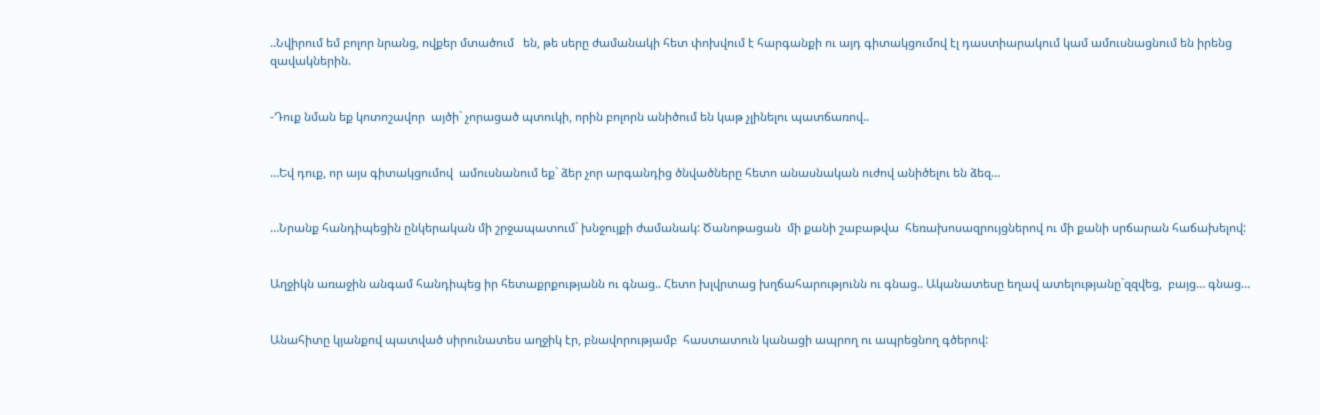..Նվիրում եմ բոլոր նրանց, ովքեր մտածում   են, թե սերը ժամանակի հետ փոխվում է հարգանքի ու այդ գիտակցումով էլ դաստիարակում կամ ամուսնացնում են իրենց զավակներին.


-Դուք նման եք կոտոշավոր  այծի` չորացած պտուկի, որին բոլորն անիծում են կաթ չլինելու պատճառով..


…Եվ դուք, որ այս գիտակցումով  ամուսնանում եք` ձեր չոր արգանդից ծնվածները հետո անասնական ուժով անիծելու են ձեզ…


…Նրանք հանդիպեցին ընկերական մի շրջապատում` խնջույքի ժամանակ: Ծանոթացան  մի քանի շաբաթվա  հեռախոսազրույցներով ու մի քանի սրճարան հաճախելով:


Աղջիկն առաջին անգամ հանդիպեց իր հետաքրքությանն ու գնաց.. Հետո խլվրտաց խղճահարությունն ու գնաց.. Ականատեսը եղավ ատելությանը`զզվեց,  բայց… գնաց…


Անահիտը կյանքով պատված սիրունատես աղջիկ էր, բնավորությամբ  հաստատուն կանացի ապրող ու ապրեցնող գծերով: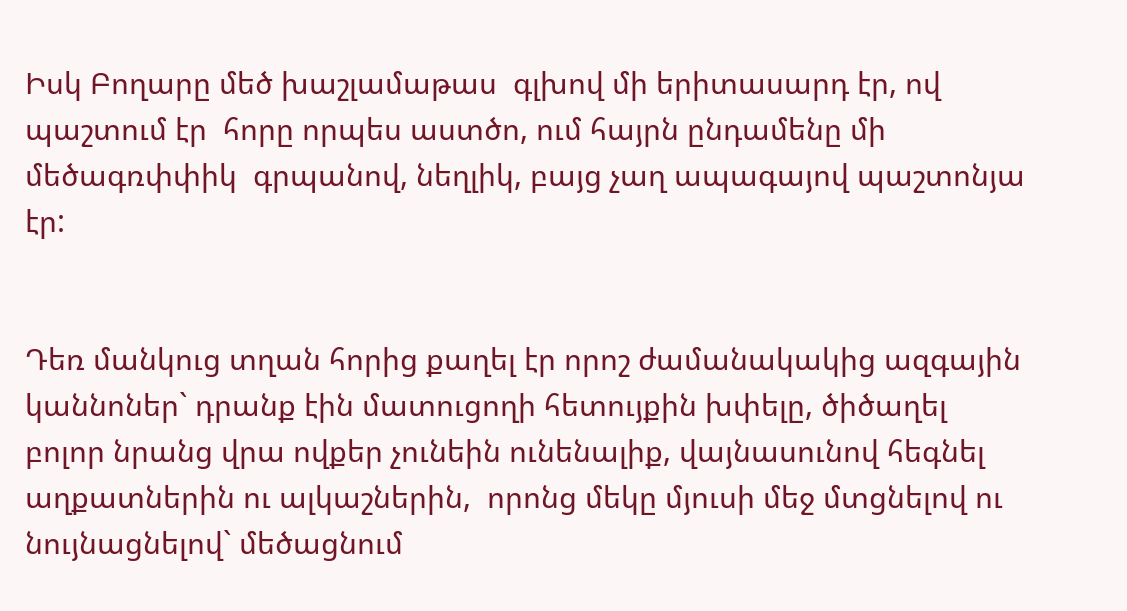Իսկ Բողարը մեծ խաշլամաթաս  գլխով մի երիտասարդ էր, ով պաշտում էր  հորը որպես աստծո, ում հայրն ընդամենը մի մեծագռփփիկ  գրպանով, նեղլիկ, բայց չաղ ապագայով պաշտոնյա էր:


Դեռ մանկուց տղան հորից քաղել էր որոշ ժամանակակից ազգային կաննոներ` դրանք էին մատուցողի հետույքին խփելը, ծիծաղել բոլոր նրանց վրա ովքեր չունեին ունենալիք, վայնասունով հեգնել աղքատներին ու ալկաշներին,  որոնց մեկը մյուսի մեջ մտցնելով ու նույնացնելով` մեծացնում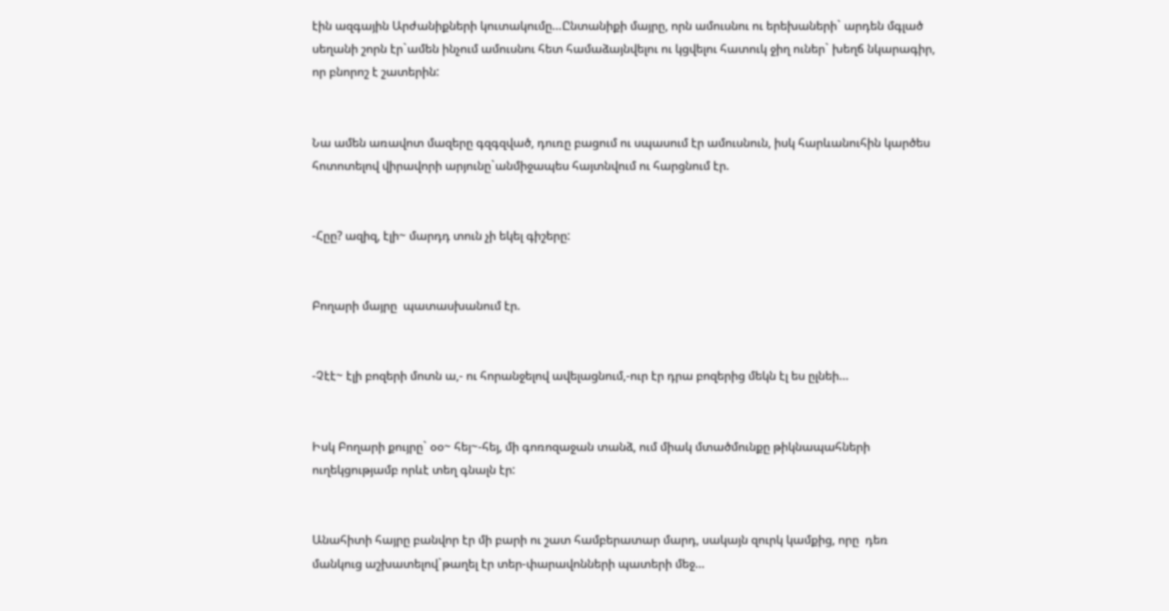էին ազգային Արժանիքների կուտակումը…Ընտանիքի մայրը, որն ամուսնու ու երեխաների` արդեն մգլած սեղանի շորն էր`ամեն ինչում ամուսնու հետ համաձայնվելու ու կցվելու հատուկ ջիղ ուներ` խեղճ նկարագիր, որ բնորոշ է շատերին:


Նա ամեն առավոտ մազերը գզգզված, դուռը բացում ու սպասում էր ամուսնուն, իսկ հարևանուհին կարծես հոտոտելով վիրավորի արյունը`անմիջապես հայտնվում ու հարցնում էր.


-Հըը? ազիզ, էլի~ մարդդ տուն չի եկել գիշերը:


Բողարի մայրը  պատասխանում էր.


-Չէէ~ էլի բոզերի մոտն ա,- ու հորանջելով ավելացնում,-ուր էր դրա բոզերից մեկն էլ ես ըլնեի…


Իսկ Բողարի քույրը` օօ~ հեյ~-հեյ, մի գոռոզաջան տանձ, ում միակ մտածմունքը թիկնապահների ուղեկցությամբ որևէ տեղ գնալն էր:


Անահիտի հայրը բանվոր էր մի բարի ու շատ համբերատար մարդ, սակայն զուրկ կամքից, որը  դեռ մանկուց աշխատելով`թաղել էր տեր-փարավոնների պատերի մեջ…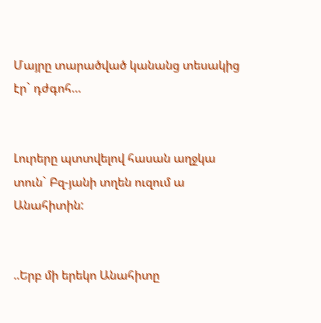Մայրը տարածված կանանց տեսակից էր` դժգոհ…


Լուրերը պտտվելով հասան աղջկա տուն` Բզ-յանի տղեն ուզում ա Անահիտին:


..Երբ մի երեկո Անահիտը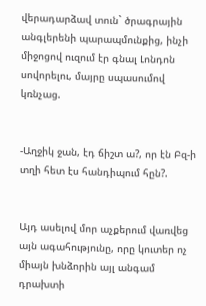վերադարձավ տուն` ծրագրային անգլերենի պարապմունքից, ինչի միջոցով ուզում էր գնալ Լոնդոն սովորելու, մայրը սպասումով կռնչաց.


-Աղջիկ ջան, էդ ճիշտ ա?, որ էն Բզ-ի տղի հետ էս հանդիպում հըն?.


Այդ ասելով մոր աչքերում վառվեց այն ագահությունը, որը կուտեր ոչ միայն խնձորին այլ անգամ դրախտի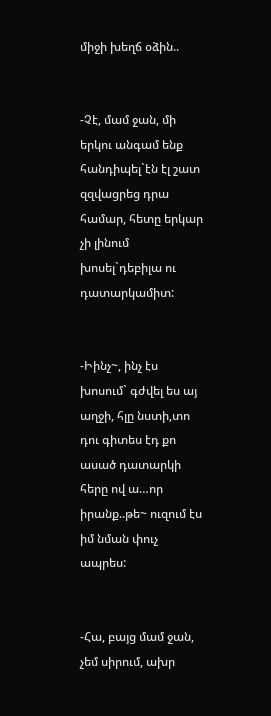միջի խեղճ օձին..


-Չէ, մամ ջան, մի երկու անգամ ենք հանդիպել`էն էլ շատ զզվացրեց դրա համար, հետը երկար չի լինում խոսել`դեբիլա ու դատարկամիտ:


-Իինչ~, ինչ էս խոսում` գժվել ես այ աղջի, հլը նստի,տո  դու գիտես էդ քո ասած դատարկի հերը ով ա…որ իրանք..թե~ ուզում էս իմ նման փուչ ապրես:


-Հա, բայց մամ ջան, չեմ սիրում, ախր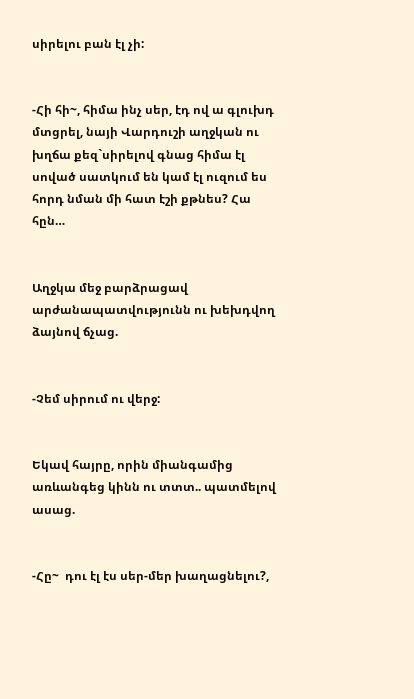սիրելու բան էլ չի:


-Հի հի~, հիմա ինչ սեր, էդ ով ա գլուխդ մտցրել, նայի Վարդուշի աղջկան ու խղճա քեզ`սիրելով գնաց հիմա էլ սոված սատկում են կամ էլ ուզում ես հորդ նման մի հատ էշի քթնես? Հա հըն…


Աղջկա մեջ բարձրացավ արժանապատվությունն ու խեխդվող ձայնով ճչաց.


-Չեմ սիրում ու վերջ:


Եկավ հայրը, որին միանգամից առևանգեց կինն ու տտտ.. պատմելով ասաց.


-Հը~  դու էլ էս սեր-մեր խաղացնելու?,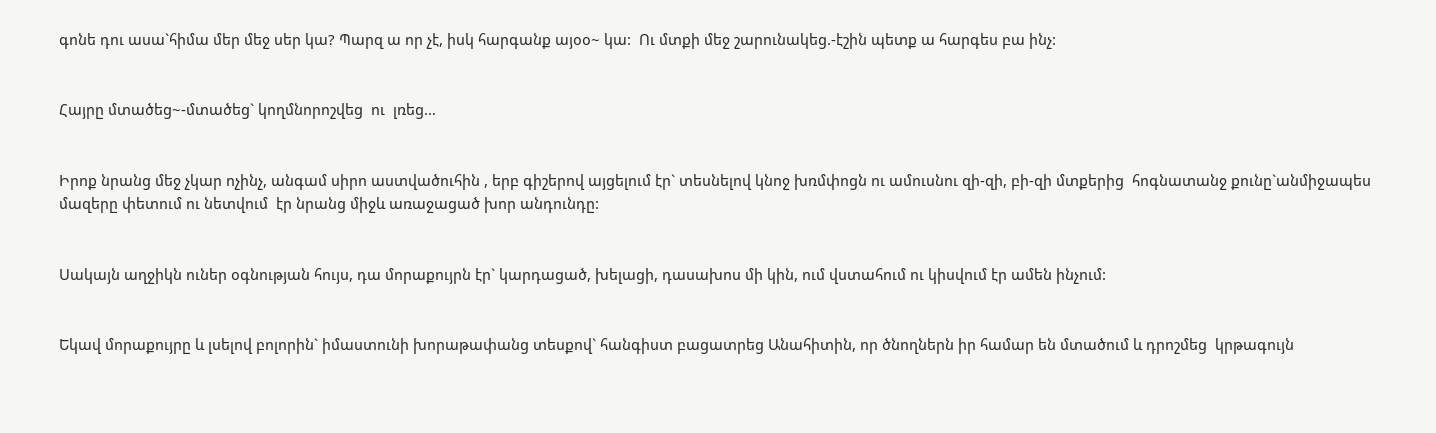գոնե դու ասա`հիմա մեր մեջ սեր կա? Պարզ ա որ չէ, իսկ հարգանք այօօ~ կա:  Ու մտքի մեջ շարունակեց.-էշին պետք ա հարգես բա ինչ:


Հայրը մտածեց~-մտածեց` կողմնորոշվեց  ու  լռեց…


Իրոք նրանց մեջ չկար ոչինչ, անգամ սիրո աստվածուհին , երբ գիշերով այցելում էր` տեսնելով կնոջ խռմփոցն ու ամուսնու զի-զի, բի-զի մտքերից  հոգնատանջ քունը`անմիջապես մազերը փետում ու նետվում  էր նրանց միջև առաջացած խոր անդունդը:


Սակայն աղջիկն ուներ օգնության հույս, դա մորաքույրն էր` կարդացած, խելացի, դասախոս մի կին, ում վստահում ու կիսվում էր ամեն ինչում:


Եկավ մորաքույրը և լսելով բոլորին` իմաստունի խորաթափանց տեսքով` հանգիստ բացատրեց Անահիտին, որ ծնողներն իր համար են մտածում և դրոշմեց  կրթագույն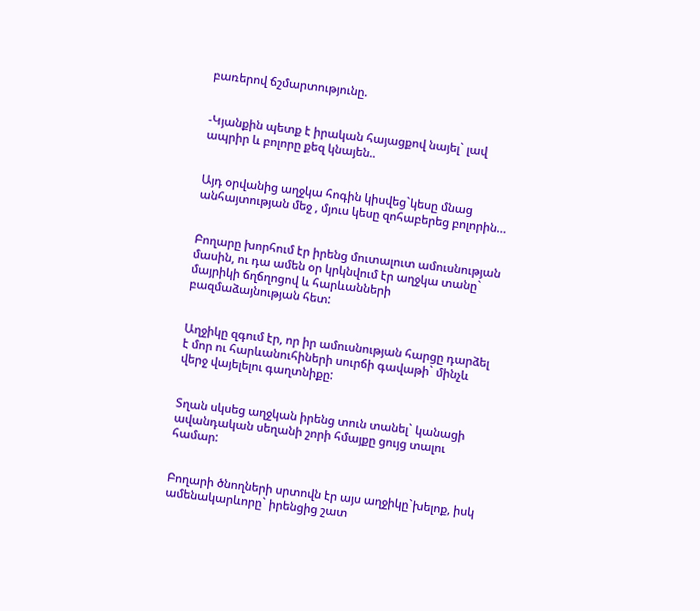բառերով ճշմարտությունը.


-Կյանքին պետք է իրական հայացքով նայել` լավ ապրիր և բոլորը քեզ կնայեն..


Այդ օրվանից աղջկա հոգին կիսվեց`կեսը մնաց անհայտության մեջ , մյուս կեսը զոհաբերեց բոլորին…


Բողարը խորհում էր իրենց մուտալուտ ամուսնության մասին, ու դա ամեն օր կրկնվում էր աղջկա տանը` մայրիկի ճղճղոցով և հարևանների բազմաձայնության հետ:


Աղջիկը զգում էր, որ իր ամուսնության հարցը դարձել է մոր ու հարևանուհիների սուրճի գավաթի` մինչև վերջ վայելելու գաղտնիքը:


Տղան սկսեց աղջկան իրենց տուն տանել` կանացի ավանդական սեղանի շորի հմայքը ցույց տալու համար:


Բողարի ծնողների սրտովն էր այս աղջիկը`խելոք, իսկ ամենակարևորը` իրենցից շատ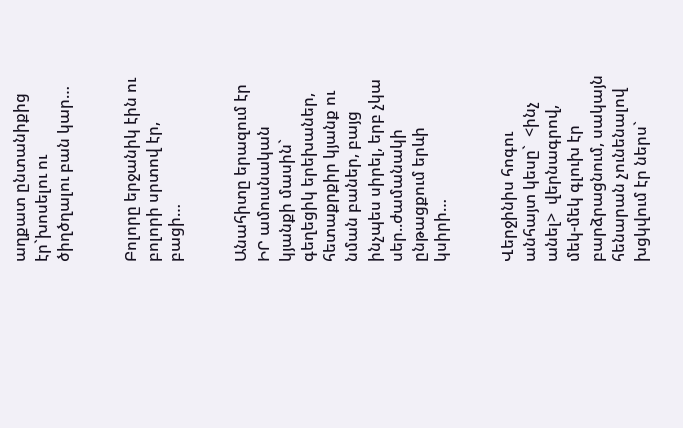աղքատ ընտանիքից էր`խոսելու ու ծիղծղալու բան կար…


Բոլորը երջանիկ էին ու բոլորի սրտով էր, բացի…


Անահիտը երազում էր ԻՐ ամուսնական կյանքի մասին` գեղեցիկ երեխաներ, հետաքրքիր կյանք ու նման բաներ, բայց ինչպես սիրել, երբ չկա սեր..ժամանակի ընթացքում երևի կսիրի…


Վերջինիս հոգու անհայտ կեսը`  <ինչ անել>  վերնագրով, մեկ-մեկ գլուխ էր բարձրացնում, սակայն հենարան չունենալով խցկվում էր ներս`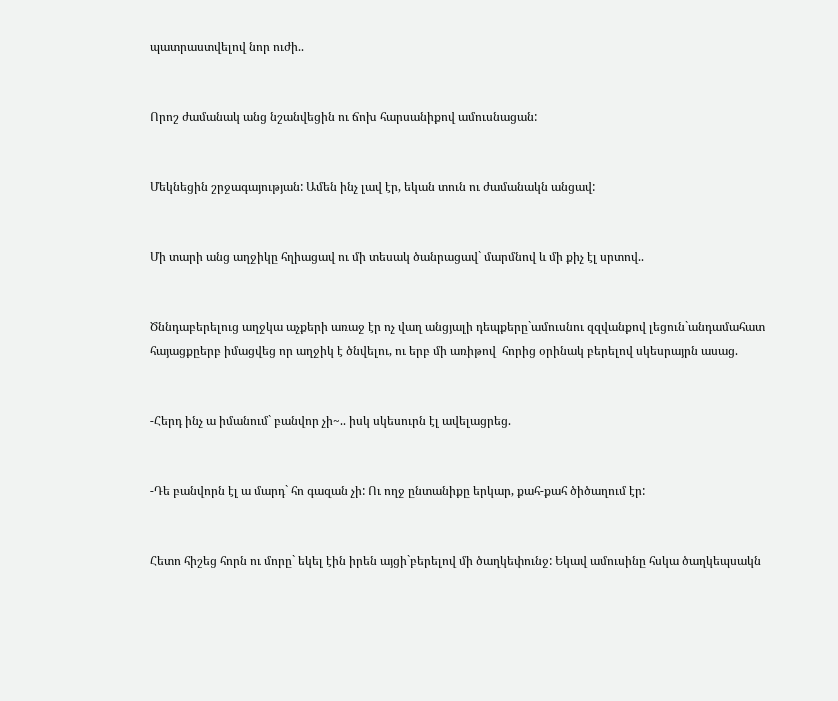պատրաստվելով նոր ուժի..


Որոշ ժամանակ անց նշանվեցին ու ճոխ հարսանիքով ամուսնացան:


Մեկնեցին շրջագայության: Ամեն ինչ լավ էր, եկան տուն ու ժամանակն անցավ:


Մի տարի անց աղջիկը հղիացավ ու մի տեսակ ծանրացավ` մարմնով և մի քիչ էլ սրտով..


Ծննդաբերելուց աղջկա աչքերի առաջ էր ոչ վաղ անցյալի դեպքերը`ամուսնու զզվանքով լեցուն`անդամահատ հայացքըերբ իմացվեց որ աղջիկ է ծնվելու, ու երբ մի առիթով  հորից օրինակ բերելով սկեսրայրն ասաց.


-Հերդ ինչ ա իմանում` բանվոր չի~.. իսկ սկեսուրն էլ ավելացրեց.


-Դե բանվորն էլ ա մարդ` հո գազան չի: Ու ողջ ընտանիքը երկար, քահ-քահ ծիծաղում էր:


Հետո հիշեց հորն ու մորը` եկել էին իրեն այցի`բերելով մի ծաղկեփունջ: Եկավ ամուսինը հսկա ծաղկեպսակն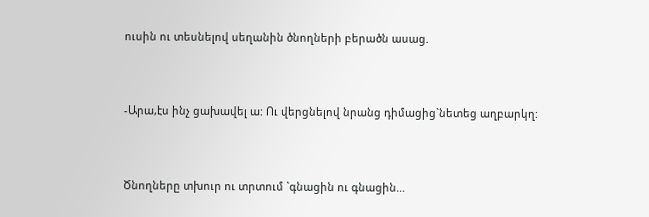ուսին ու տեսնելով սեղանին ծնողների բերածն ասաց.


-Արա,էս ինչ ցախավել ա: Ու վերցնելով նրանց դիմացից`նետեց աղբարկղ:


Ծնողները տխուր ու տրտում `գնացին ու գնացին…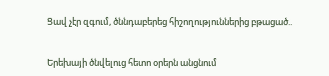Ցավ չէր զգում, ծննդաբերեց հիշողություններից բթացած..


Երեխայի ծնվելուց հետո օրերն անցնում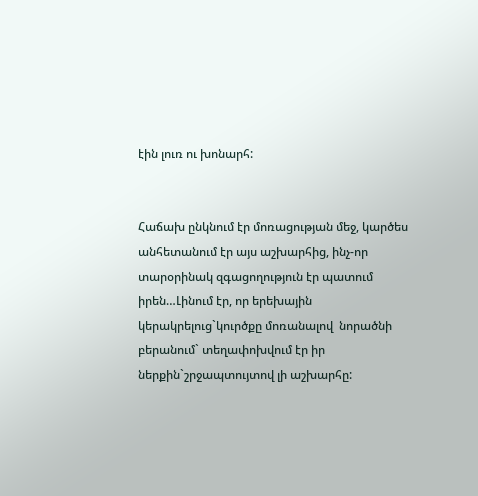էին լուռ ու խոնարհ:


Հաճախ ընկնում էր մոռացության մեջ, կարծես անհետանում էր այս աշխարհից, ինչ-որ տարօրինակ զգացողություն էր պատում իրեն…Լինում էր, որ երեխային կերակրելուց`կուրծքը մոռանալով  նորածնի բերանում` տեղափոխվում էր իր ներքին`շրջապտույտով լի աշխարհը: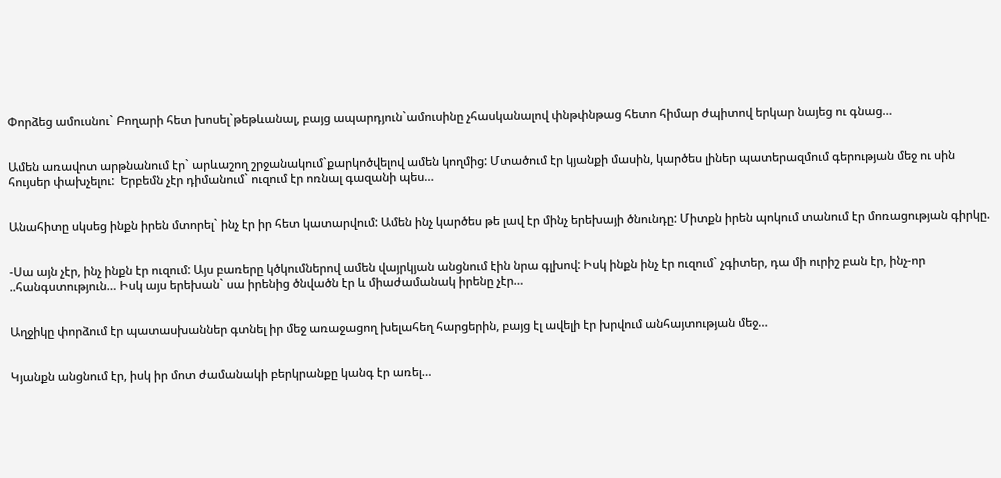Փորձեց ամուսնու` Բողարի հետ խոսել`թեթևանալ, բայց ապարդյուն`ամուսինը չհասկանալով փնթփնթաց հետո հիմար ժպիտով երկար նայեց ու գնաց…


Ամեն առավոտ արթնանում էր` արևաշող շրջանակում`քարկոծվելով ամեն կողմից: Մտածում էր կյանքի մասին, կարծես լիներ պատերազմում գերության մեջ ու սին հույսեր փախչելու:  Երբեմն չէր դիմանում` ուզում էր ոռնալ գազանի պես…


Անահիտը սկսեց ինքն իրեն մտորել` ինչ էր իր հետ կատարվում: Ամեն ինչ կարծես թե լավ էր մինչ երեխայի ծնունդը: Միտքն իրեն պոկում տանում էր մոռացության գիրկը.


-Սա այն չէր, ինչ ինքն էր ուզում: Այս բառերը կծկումներով ամեն վայրկյան անցնում էին նրա գլխով: Իսկ ինքն ինչ էր ուզում` չգիտեր, դա մի ուրիշ բան էր, ինչ-որ ..հանգստություն… Իսկ այս երեխան` սա իրենից ծնվածն էր և միաժամանակ իրենը չէր…


Աղջիկը փորձում էր պատասխաններ գտնել իր մեջ առաջացող խելահեղ հարցերին, բայց էլ ավելի էր խրվում անհայտության մեջ…


Կյանքն անցնում էր, իսկ իր մոտ ժամանակի բերկրանքը կանգ էր առել…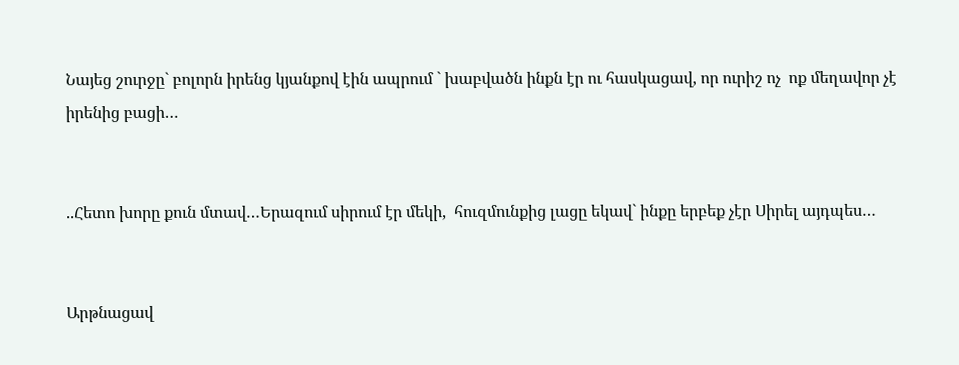Նայեց շուրջը` բոլորն իրենց կյանքով էին ապրում ` խաբվածն ինքն էր ու հասկացավ, որ ուրիշ ոչ  ոք մեղավոր չէ իրենից բացի…


..Հետո խորը քուն մտավ…Երազում սիրում էր մեկի,  հուզմունքից լացը եկավ` ինքը երբեք չէր Սիրել այդպես…


Արթնացավ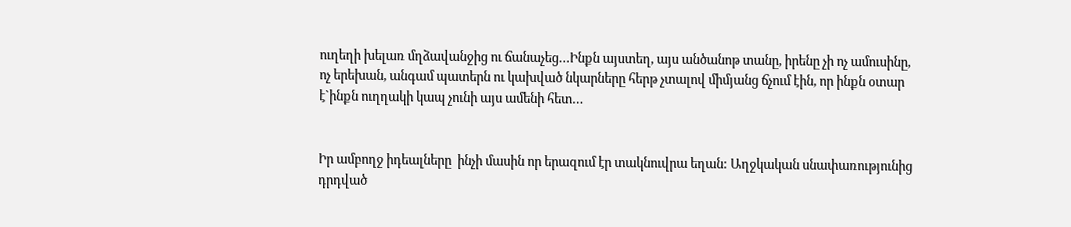ուղեղի խելառ մղձավանջից ու ճանաչեց…Ինքն այստեղ, այս անծանոթ տանը, իրենը չի ոչ ամուսինը, ոչ երեխան, անգամ պատերն ու կախված նկարները հերթ չտալով միմյանց ճչում էին, որ ինքն օտար է`ինքն ուղղակի կապ չունի այս ամենի հետ…


Իր ամբողջ իդեալները  ինչի մասին որ երազում էր տակնուվրա եղան: Աղջկական սնափառությունից դրդված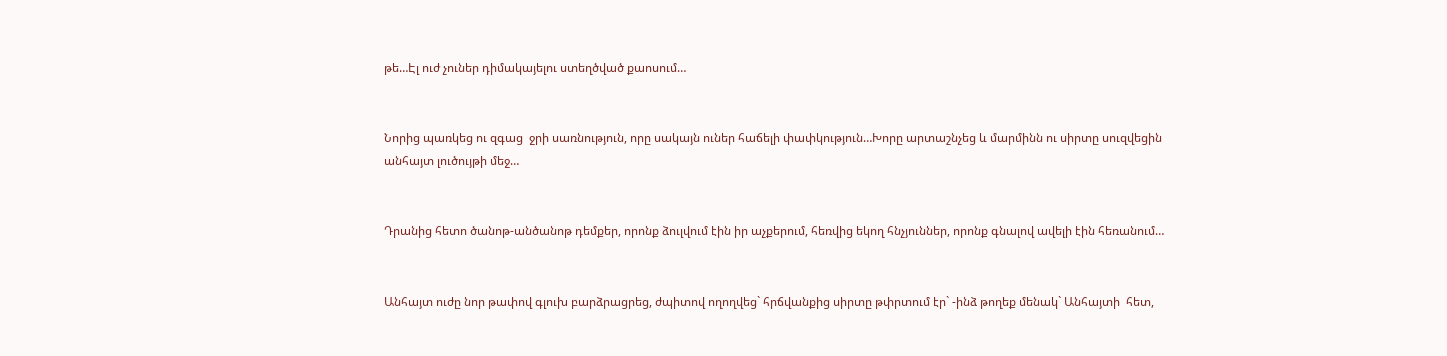թե…Էլ ուժ չուներ դիմակայելու ստեղծված քաոսում…


Նորից պառկեց ու զգաց  ջրի սառնություն, որը սակայն ուներ հաճելի փափկություն…Խորը արտաշնչեց և մարմինն ու սիրտը սուզվեցին անհայտ լուծույթի մեջ…


Դրանից հետո ծանոթ-անծանոթ դեմքեր, որոնք ձուլվում էին իր աչքերում, հեռվից եկող հնչյուններ, որոնք գնալով ավելի էին հեռանում…


Անհայտ ուժը նոր թափով գլուխ բարձրացրեց, ժպիտով ողողվեց` հրճվանքից սիրտը թփրտում էր` -ինձ թողեք մենակ` Անհայտի  հետ,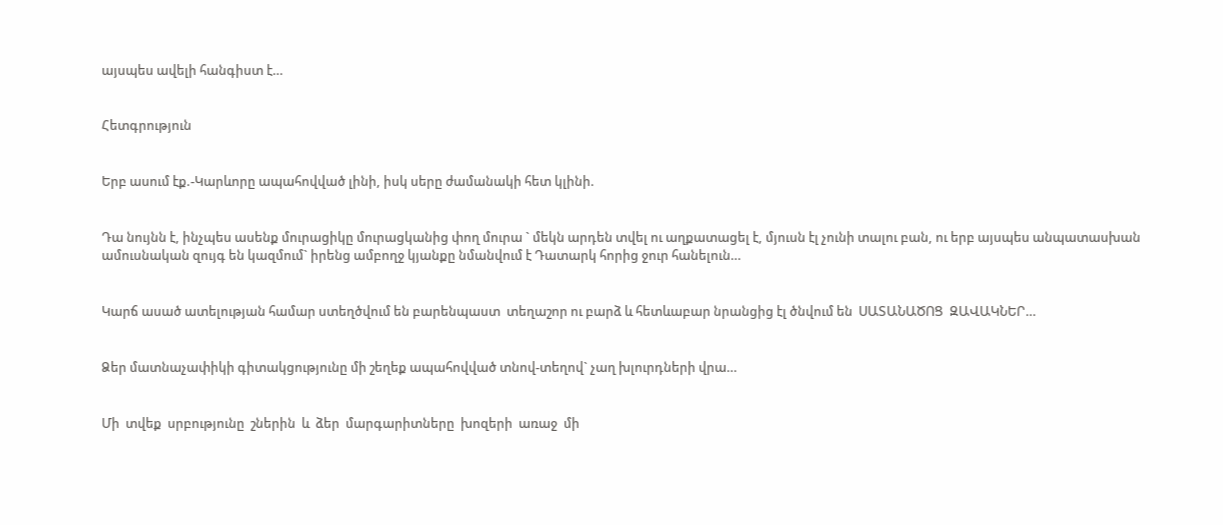այսպես ավելի հանգիստ է…


Հետգրություն


Երբ ասում էք.-Կարևորը ապահովված լինի, իսկ սերը ժամանակի հետ կլինի.


Դա նույնն է, ինչպես ասենք մուրացիկը մուրացկանից փող մուրա ` մեկն արդեն տվել ու աղքատացել է, մյուսն էլ չունի տալու բան, ու երբ այսպես անպատասխան ամուսնական զույգ են կազմում` իրենց ամբողջ կյանքը նմանվում է Դատարկ հորից ջուր հանելուն…


Կարճ ասած ատելության համար ստեղծվում են բարենպաստ  տեղաշոր ու բարձ և հետևաբար նրանցից էլ ծնվում են  ՍԱՏԱՆԱԾՈՑ  ԶԱՎԱԿՆԵՐ…


Ձեր մատնաչափիկի գիտակցությունը մի շեղեք ապահովված տնով-տեղով` չաղ խլուրդների վրա…


Մի  տվեք  սրբությունը  շներին  և  ձեր  մարգարիտները  խոզերի  առաջ  մի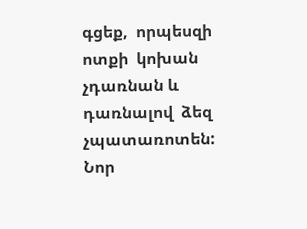գցեք,  որպեսզի ոտքի  կոխան  չդառնան և դառնալով  ձեզ  չպատառոտեն:   Նոր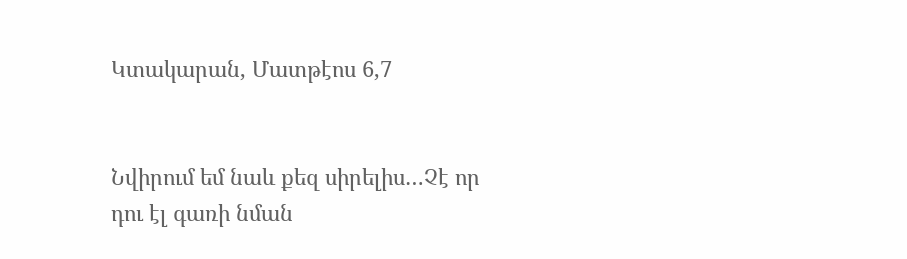Կտակարան, Մատթէոս 6,7


Նվիրում եմ նաև քեզ սիրելիս…Չէ որ դու էլ գառի նման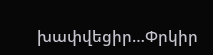խափվեցիր…Փրկիր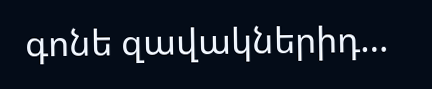գոնե զավակներիդ…